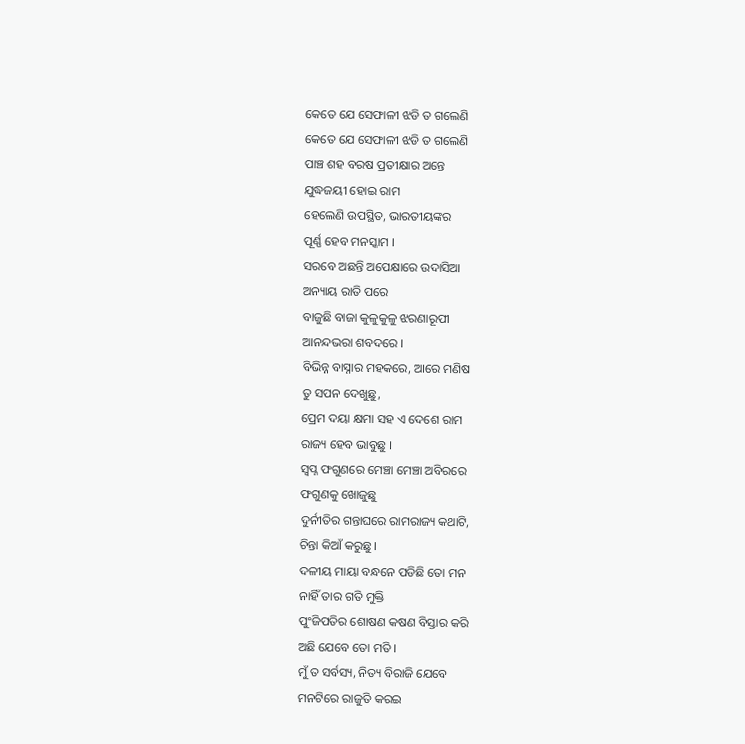କେତେ ଯେ ସେଫାଳୀ ଝଡି ତ ଗଲେଣି
କେତେ ଯେ ସେଫାଳୀ ଝଡି ତ ଗଲେଣି
ପାଞ୍ଚ ଶହ ବରଷ ପ୍ରତୀକ୍ଷାର ଅନ୍ତେ
ଯୁଦ୍ଧଜୟୀ ହୋଇ ରାମ
ହେଲେଣି ଉପସ୍ଥିତ, ଭାରତୀୟଙ୍କର
ପୂର୍ଣ୍ଣ ହେବ ମନସ୍କାମ ।
ସରବେ ଅଛନ୍ତି ଅପେକ୍ଷାରେ ଉଦାସିଆ
ଅନ୍ୟାୟ ରାତି ପରେ
ବାଜୁଛି ବାଜା କୁଳୁକୁଳୁ ଝରଣାରୂପୀ
ଆନନ୍ଦଭରା ଶବଦରେ ।
ବିଭିନ୍ନ ବାସ୍ନାର ମହକରେ, ଆରେ ମଣିଷ
ତୁ ସପନ ଦେଖୁଛୁ,
ପ୍ରେମ ଦୟା କ୍ଷମା ସହ ଏ ଦେଶେ ରାମ
ରାଜ୍ୟ ହେବ ଭାବୁଛୁ ।
ସ୍ବପ୍ନ ଫଗୁଣରେ ମେଞ୍ଚା ମେଞ୍ଚା ଅବିରରେ
ଫଗୁଣକୁ ଖୋଜୁଛୁ
ଦୁର୍ନୀତିର ଗନ୍ତାଘରେ ରାମରାଜ୍ୟ କଥାଟି,
ଚିନ୍ତା କିଆଁ କରୁଛୁ ।
ଦଳୀୟ ମାୟା ବନ୍ଧନେ ପଡିଛି ତୋ ମନ
ନାହିଁ ତାର ଗତି ମୁକ୍ତି
ପୁଂଜିପତିର ଶୋଷଣ କଷଣ ବିସ୍ତାର କରି
ଅଛି ଯେବେ ତୋ ମତି ।
ମୁଁ ତ ସର୍ବସ୍ୟ, ନିତ୍ୟ ବିରାଜି ଯେବେ
ମନଟିରେ ରାଜୁତି କରଇ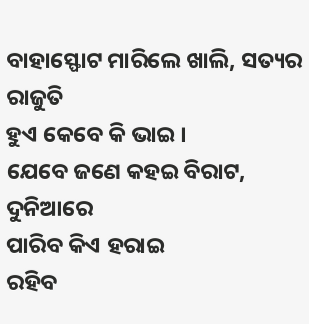ବାହାସ୍ଫୋଟ ମାରିଲେ ଖାଲି, ସତ୍ୟର ରାଜୁତି
ହୁଏ କେବେ କି ଭାଇ ।
ଯେବେ ଜଣେ କହଇ ବିରାଟ, ଦୁନିଆରେ
ପାରିବ କିଏ ହରାଇ
ରହିବ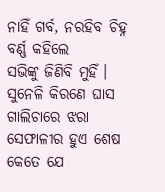ନାହିଁ ଗର୍ବ, ନରହିବ ଚିହ୍ନ ବର୍ଣ୍ଣ କହିଲେ
ସଭିଙ୍କୁ ଜିଣିବି ମୁହିଁ ।
ସୁନେଳି କିରଣେ ଘାସ ଗାଲିଚାରେ ଝରା
ସେଫାଳୀର ହୁଏ ଶେଷ
କେତେ ଯେ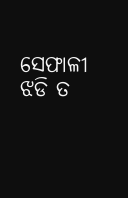ସେଫାଳୀ ଝଡି ତ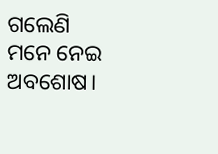ଗଲେଣି
ମନେ ନେଇ ଅବଶୋଷ।